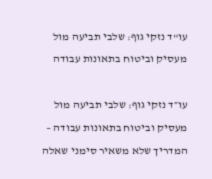עו"ד נזקי גוף: שלבי תביעה מול מעסיק וביטוח בתאונות עבודה

עו״ד נזקי גוף: שלבי תביעה מול מעסיק וביטוח בתאונות עבודה – המדריך שלא משאיר סימני שאלה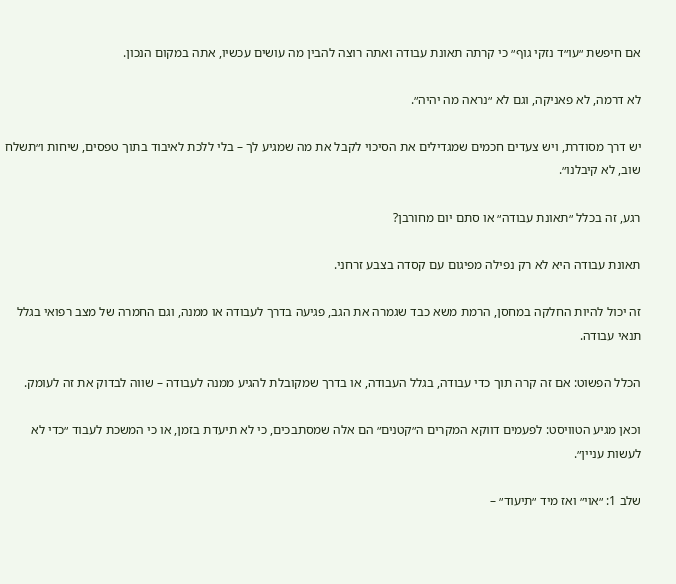אם חיפשת ״עו״ד נזקי גוף״ כי קרתה תאונת עבודה ואתה רוצה להבין מה עושים עכשיו, אתה במקום הנכון.

לא דרמה, לא פאניקה, וגם לא ״נראה מה יהיה״.

יש דרך מסודרת, ויש צעדים חכמים שמגדילים את הסיכוי לקבל את מה שמגיע לך – בלי ללכת לאיבוד בתוך טפסים, שיחות ו״תשלח שוב, לא קיבלנו״.

רגע, זה בכלל ״תאונת עבודה״ או סתם יום מחורבן?

תאונת עבודה היא לא רק נפילה מפיגום עם קסדה בצבע זרחני.

זה יכול להיות החלקה במחסן, הרמת משא כבד שגמרה את הגב, פגיעה בדרך לעבודה או ממנה, וגם החמרה של מצב רפואי בגלל תנאי עבודה.

הכלל הפשוט: אם זה קרה תוך כדי עבודה, בגלל העבודה, או בדרך שמקובלת להגיע ממנה לעבודה – שווה לבדוק את זה לעומק.

וכאן מגיע הטוויסט: לפעמים דווקא המקרים ה״קטנים״ הם אלה שמסתבכים, כי לא תיעדת בזמן, או כי המשכת לעבוד ״כדי לא לעשות עניין״.

שלב 1: ״אוי״ ואז מיד ״תיעוד״ –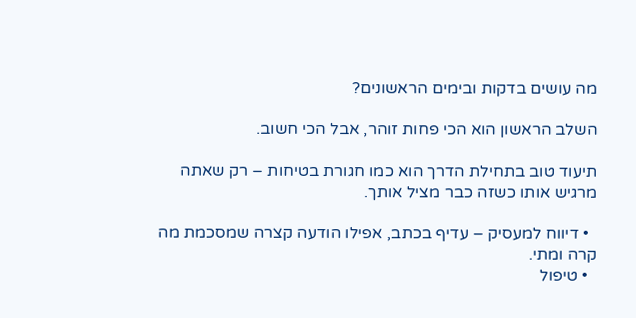מה עושים בדקות ובימים הראשונים?

השלב הראשון הוא הכי פחות זוהר, אבל הכי חשוב.

תיעוד טוב בתחילת הדרך הוא כמו חגורת בטיחות – רק שאתה מרגיש אותו כשזה כבר מציל אותך.

  • דיווח למעסיק – עדיף בכתב, אפילו הודעה קצרה שמסכמת מה קרה ומתי.
  • טיפול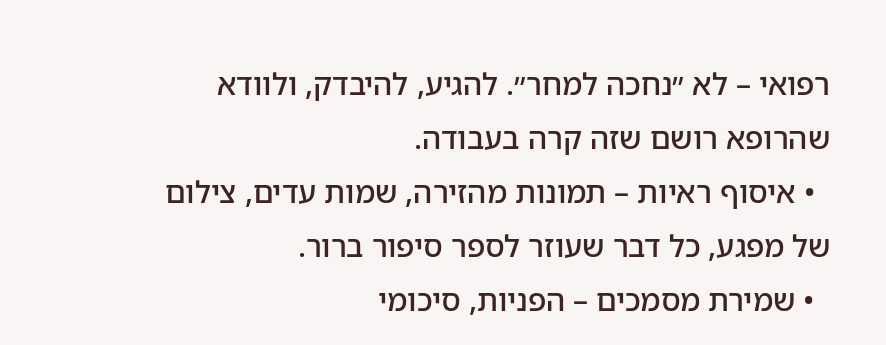רפואי – לא ״נחכה למחר״. להגיע, להיבדק, ולוודא שהרופא רושם שזה קרה בעבודה.
  • איסוף ראיות – תמונות מהזירה, שמות עדים, צילום של מפגע, כל דבר שעוזר לספר סיפור ברור.
  • שמירת מסמכים – הפניות, סיכומי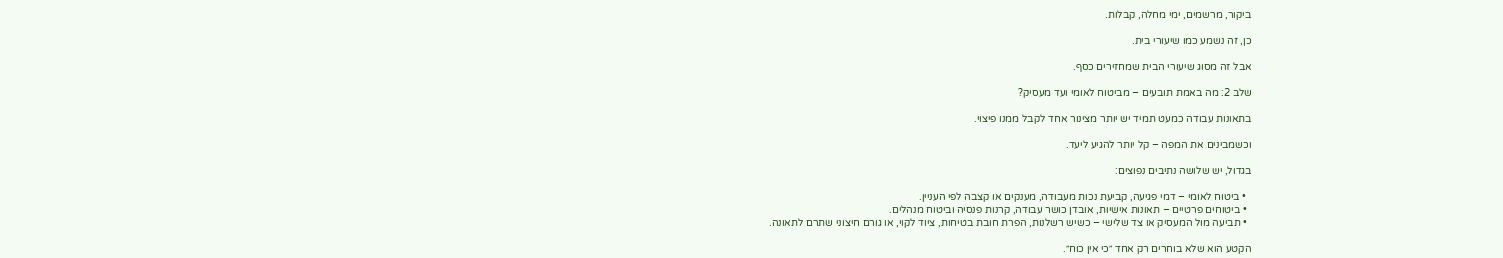ביקור, מרשמים, ימי מחלה, קבלות.

כן, זה נשמע כמו שיעורי בית.

אבל זה מסוג שיעורי הבית שמחזירים כסף.

שלב 2: מה באמת תובעים – מביטוח לאומי ועד מעסיק?

בתאונות עבודה כמעט תמיד יש יותר מצינור אחד לקבל ממנו פיצוי.

וכשמבינים את המפה – קל יותר להגיע ליעד.

בגדול, יש שלושה נתיבים נפוצים:

  • ביטוח לאומי – דמי פגיעה, קביעת נכות מעבודה, מענקים או קצבה לפי העניין.
  • ביטוחים פרטיים – תאונות אישיות, אובדן כושר עבודה, קרנות פנסיה וביטוח מנהלים.
  • תביעה מול המעסיק או צד שלישי – כשיש רשלנות, הפרת חובת בטיחות, ציוד לקוי, או גורם חיצוני שתרם לתאונה.

הקטע הוא שלא בוחרים רק אחד ״כי אין כוח״.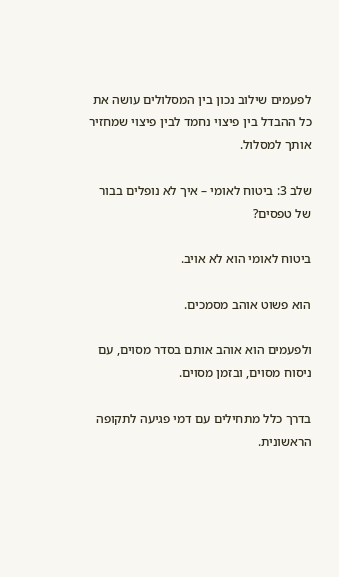לפעמים שילוב נכון בין המסלולים עושה את כל ההבדל בין פיצוי נחמד לבין פיצוי שמחזיר אותך למסלול.

שלב 3: ביטוח לאומי – איך לא נופלים בבור של טפסים?

ביטוח לאומי הוא לא אויב.

הוא פשוט אוהב מסמכים.

ולפעמים הוא אוהב אותם בסדר מסוים, עם ניסוח מסוים, ובזמן מסוים.

בדרך כלל מתחילים עם דמי פגיעה לתקופה הראשונית.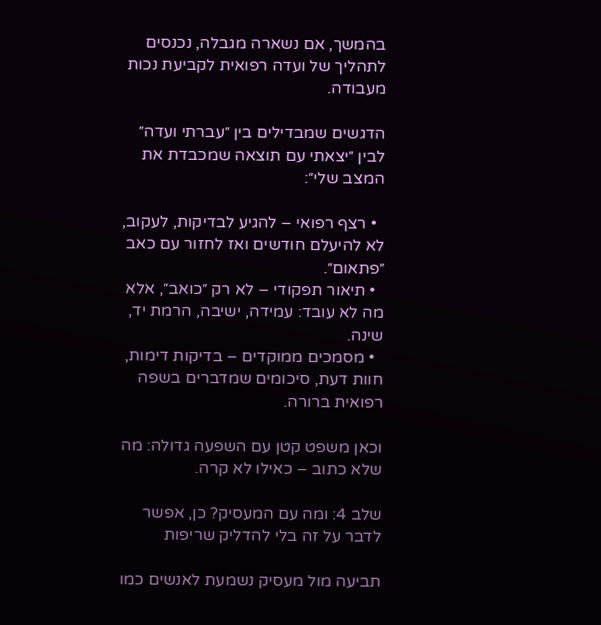בהמשך, אם נשארה מגבלה, נכנסים לתהליך של ועדה רפואית לקביעת נכות מעבודה.

הדגשים שמבדילים בין ״עברתי ועדה״ לבין ״יצאתי עם תוצאה שמכבדת את המצב שלי״:

  • רצף רפואי – להגיע לבדיקות, לעקוב, לא להיעלם חודשים ואז לחזור עם כאב ״פתאום״.
  • תיאור תפקודי – לא רק ״כואב״, אלא מה לא עובד: עמידה, ישיבה, הרמת יד, שינה.
  • מסמכים ממוקדים – בדיקות דימות, חוות דעת, סיכומים שמדברים בשפה רפואית ברורה.

וכאן משפט קטן עם השפעה גדולה: מה שלא כתוב – כאילו לא קרה.

שלב 4: ומה עם המעסיק? כן, אפשר לדבר על זה בלי להדליק שריפות

תביעה מול מעסיק נשמעת לאנשים כמו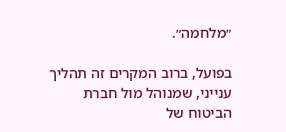״מלחמה״.

בפועל, ברוב המקרים זה תהליך ענייני, שמנוהל מול חברת הביטוח של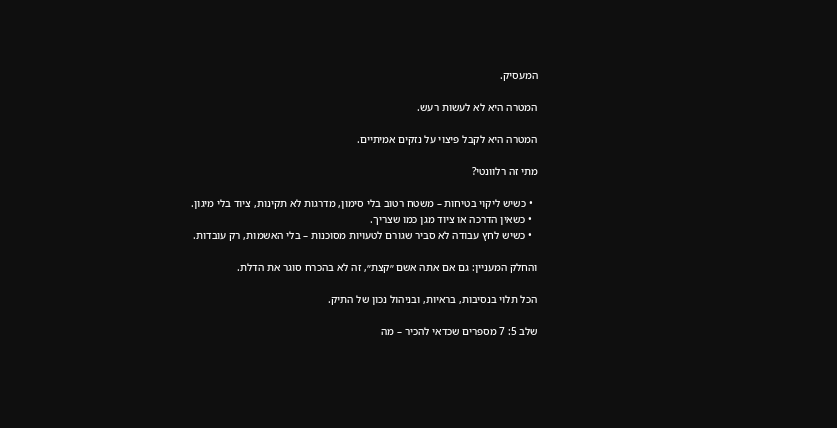המעסיק.

המטרה היא לא לעשות רעש.

המטרה היא לקבל פיצוי על נזקים אמיתיים.

מתי זה רלוונטי?

  • כשיש ליקוי בטיחות – משטח רטוב בלי סימון, מדרגות לא תקינות, ציוד בלי מיגון.
  • כשאין הדרכה או ציוד מגן כמו שצריך.
  • כשיש לחץ עבודה לא סביר שגורם לטעויות מסוכנות – בלי האשמות, רק עובדות.

והחלק המעניין: גם אם אתה אשם ״קצת״, זה לא בהכרח סוגר את הדלת.

הכל תלוי בנסיבות, בראיות, ובניהול נכון של התיק.

שלב 5: 7 מספרים שכדאי להכיר – מה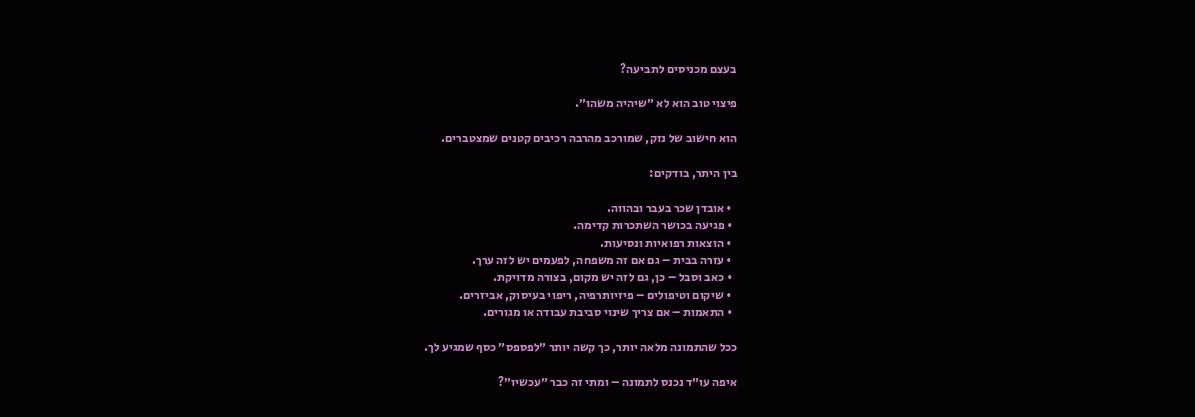בעצם מכניסים לתביעה?

פיצוי טוב הוא לא ״שיהיה משהו״.

הוא חישוב של נזק, שמורכב מהרבה רכיבים קטנים שמצטברים.

בין היתר, בודקים:

  • אובדן שכר בעבר ובהווה.
  • פגיעה בכושר השתכרות קדימה.
  • הוצאות רפואיות ונסיעות.
  • עזרה בבית – גם אם זה משפחה, לפעמים יש לזה ערך.
  • כאב וסבל – כן, גם לזה יש מקום, בצורה מדויקת.
  • שיקום וטיפולים – פיזיותרפיה, ריפוי בעיסוק, אביזרים.
  • התאמות – אם צריך שינוי סביבת עבודה או מגורים.

ככל שהתמונה מלאה יותר, כך קשה יותר ״לפספס״ כסף שמגיע לך.

איפה עו״ד נכנס לתמונה – ומתי זה כבר ״עכשיו״?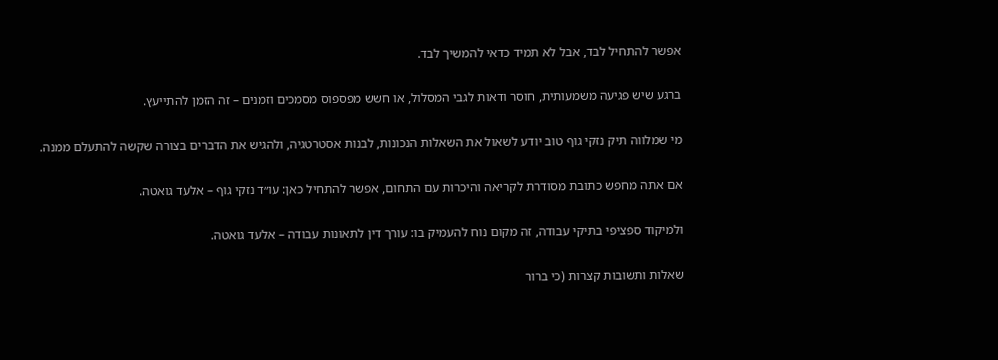אפשר להתחיל לבד, אבל לא תמיד כדאי להמשיך לבד.

ברגע שיש פגיעה משמעותית, חוסר ודאות לגבי המסלול, או חשש מפספוס מסמכים וזמנים – זה הזמן להתייעץ.

מי שמלווה תיק נזקי גוף טוב יודע לשאול את השאלות הנכונות, לבנות אסטרטגיה, ולהגיש את הדברים בצורה שקשה להתעלם ממנה.

אם אתה מחפש כתובת מסודרת לקריאה והיכרות עם התחום, אפשר להתחיל כאן: עו״ד נזקי גוף – אלעד גואטה.

ולמיקוד ספציפי בתיקי עבודה, זה מקום נוח להעמיק בו: עורך דין לתאונות עבודה – אלעד גואטה.

שאלות ותשובות קצרות (כי ברור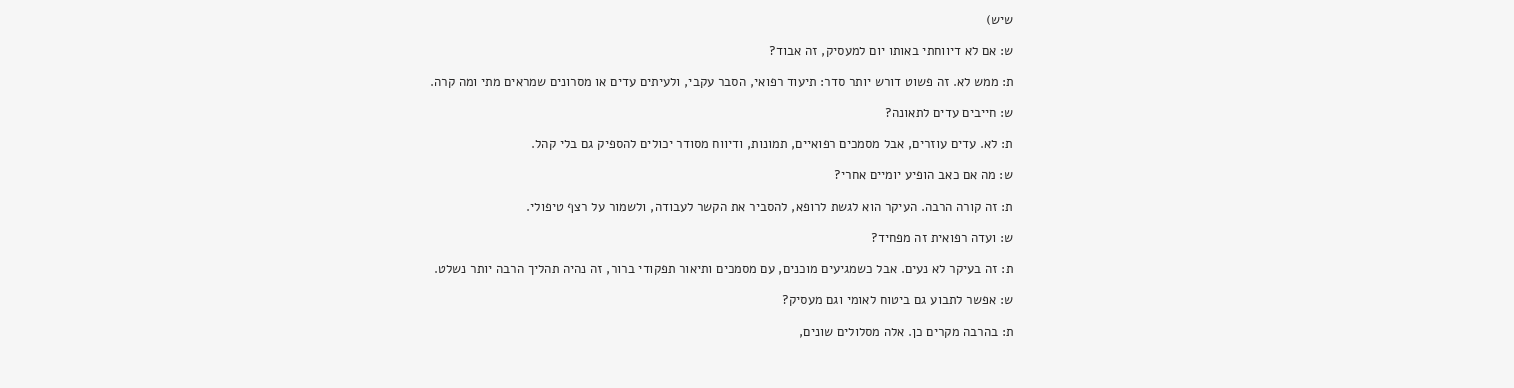שיש)

ש: אם לא דיווחתי באותו יום למעסיק, זה אבוד?

ת: ממש לא. זה פשוט דורש יותר סדר: תיעוד רפואי, הסבר עקבי, ולעיתים עדים או מסרונים שמראים מתי ומה קרה.

ש: חייבים עדים לתאונה?

ת: לא. עדים עוזרים, אבל מסמכים רפואיים, תמונות, ודיווח מסודר יכולים להספיק גם בלי קהל.

ש: מה אם כאב הופיע יומיים אחרי?

ת: זה קורה הרבה. העיקר הוא לגשת לרופא, להסביר את הקשר לעבודה, ולשמור על רצף טיפולי.

ש: ועדה רפואית זה מפחיד?

ת: זה בעיקר לא נעים. אבל כשמגיעים מוכנים, עם מסמכים ותיאור תפקודי ברור, זה נהיה תהליך הרבה יותר נשלט.

ש: אפשר לתבוע גם ביטוח לאומי וגם מעסיק?

ת: בהרבה מקרים כן. אלה מסלולים שונים,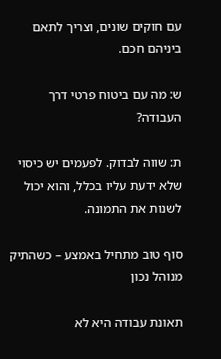עם חוקים שונים, וצריך לתאם ביניהם חכם.

ש: מה עם ביטוח פרטי דרך העבודה?

ת: שווה לבדוק. לפעמים יש כיסוי שלא ידעת עליו בכלל, והוא יכול לשנות את התמונה.

סוף טוב מתחיל באמצע – כשהתיק מנוהל נכון

תאונת עבודה היא לא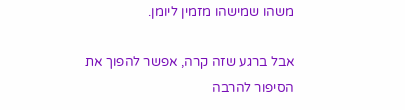משהו שמישהו מזמין ליומן.

אבל ברגע שזה קרה, אפשר להפוך את הסיפור להרבה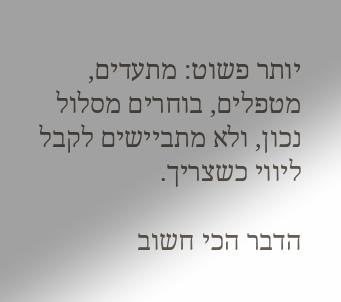יותר פשוט: מתעדים, מטפלים, בוחרים מסלול נכון, ולא מתביישים לקבל ליווי כשצריך.

הדבר הכי חשוב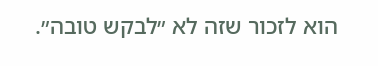הוא לזכור שזה לא ״לבקש טובה״.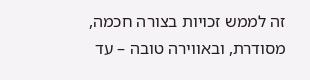זה לממש זכויות בצורה חכמה, מסודרת, ובאווירה טובה – עד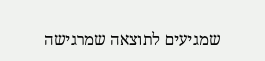שמגיעים לתוצאה שמרגישה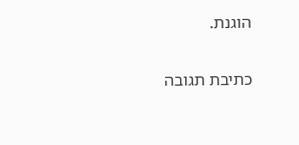הוגנת.

כתיבת תגובה